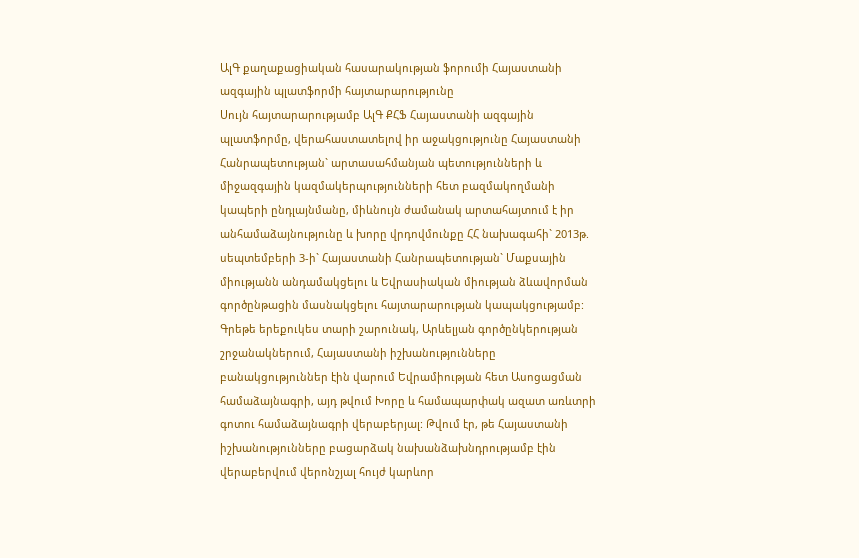ԱլԳ քաղաքացիական հասարակության ֆորումի Հայաստանի ազգային պլատֆորմի հայտարարությունը
Սույն հայտարարությամբ ԱլԳ ՔՀՖ Հայաստանի ազգային պլատֆորմը, վերահաստատելով իր աջակցությունը Հայաստանի Հանրապետության` արտասահմանյան պետությունների և միջազգային կազմակերպությունների հետ բազմակողմանի կապերի ընդլայնմանը, միևնույն ժամանակ արտահայտում է իր անհամաձայնությունը և խորը վրդովմունքը ՀՀ նախագահի` 2013թ. սեպտեմբերի 3-ի` Հայաստանի Հանրապետության` Մաքսային միությանն անդամակցելու և Եվրասիական միության ձևավորման գործընթացին մասնակցելու հայտարարության կապակցությամբ:
Գրեթե երեքուկես տարի շարունակ, Արևելյան գործընկերության շրջանակներում, Հայաստանի իշխանությունները բանակցություններ էին վարում Եվրամիության հետ Ասոցացման համաձայնագրի, այդ թվում Խորը և համապարփակ ազատ առևտրի գոտու համաձայնագրի վերաբերյալ: Թվում էր, թե Հայաստանի իշխանությունները բացարձակ նախանձախնդրությամբ էին վերաբերվում վերոնշյալ հույժ կարևոր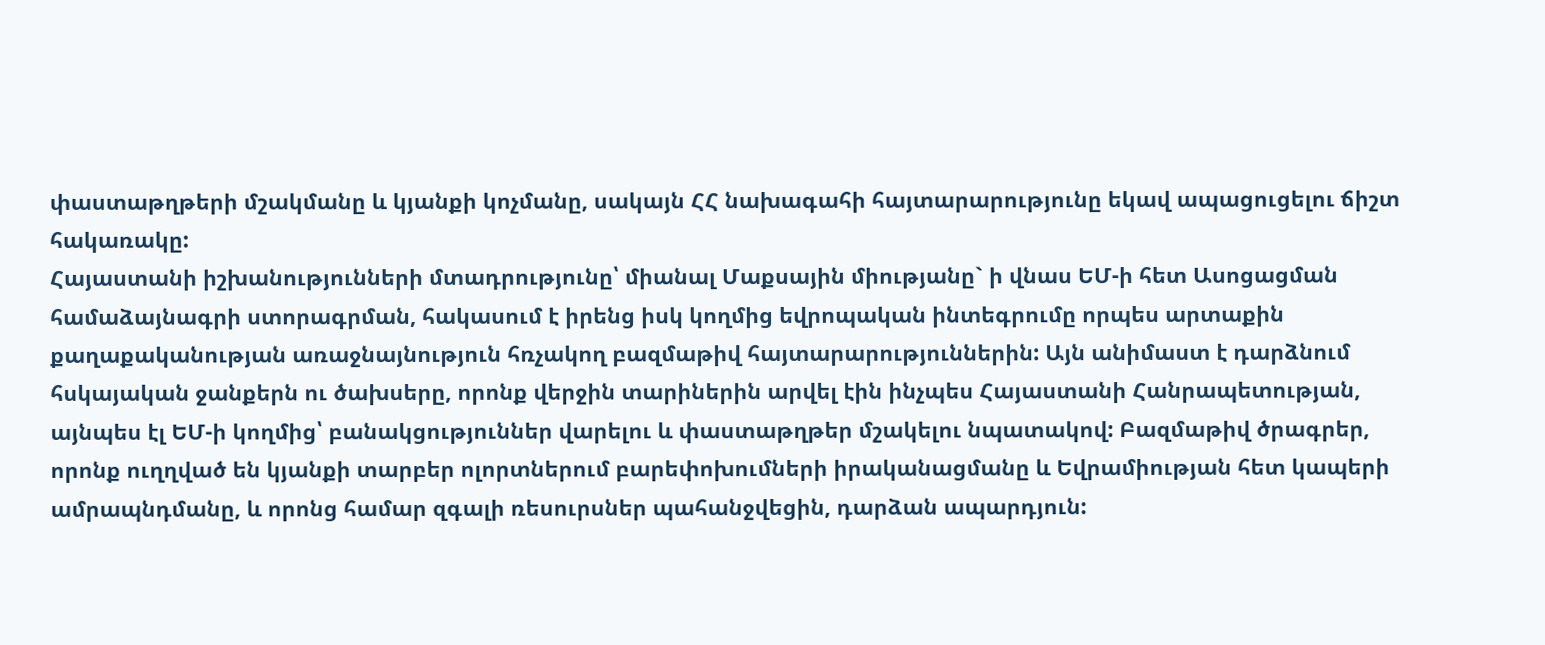փաստաթղթերի մշակմանը և կյանքի կոչմանը, սակայն ՀՀ նախագահի հայտարարությունը եկավ ապացուցելու ճիշտ հակառակը:
Հայաստանի իշխանությունների մտադրությունը՝ միանալ Մաքսային միությանը` ի վնաս ԵՄ-ի հետ Ասոցացման համաձայնագրի ստորագրման, հակասում է իրենց իսկ կողմից եվրոպական ինտեգրումը որպես արտաքին քաղաքականության առաջնայնություն հռչակող բազմաթիվ հայտարարություններին: Այն անիմաստ է դարձնում հսկայական ջանքերն ու ծախսերը, որոնք վերջին տարիներին արվել էին ինչպես Հայաստանի Հանրապետության, այնպես էլ ԵՄ-ի կողմից՝ բանակցություններ վարելու և փաստաթղթեր մշակելու նպատակով: Բազմաթիվ ծրագրեր, որոնք ուղղված են կյանքի տարբեր ոլորտներում բարեփոխումների իրականացմանը և Եվրամիության հետ կապերի ամրապնդմանը, և որոնց համար զգալի ռեսուրսներ պահանջվեցին, դարձան ապարդյուն: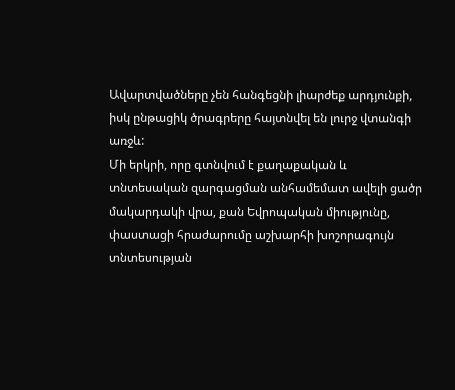Ավարտվածները չեն հանգեցնի լիարժեք արդյունքի, իսկ ընթացիկ ծրագրերը հայտնվել են լուրջ վտանգի առջև:
Մի երկրի, որը գտնվում է քաղաքական և տնտեսական զարգացման անհամեմատ ավելի ցածր մակարդակի վրա, քան Եվրոպական միությունը, փաստացի հրաժարումը աշխարհի խոշորագույն տնտեսության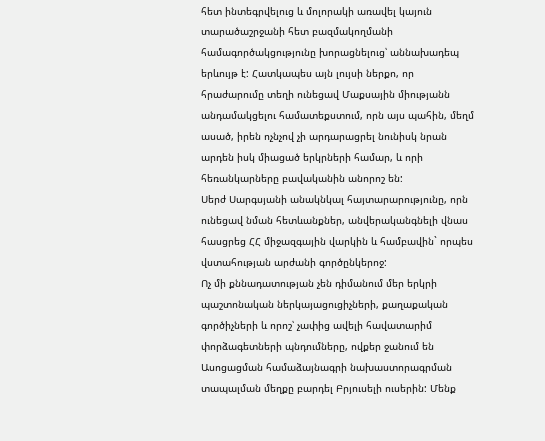հետ ինտեգրվելուց և մոլորակի առավել կայուն տարածաշրջանի հետ բազմակողմանի համագործակցությունը խորացնելուց՝ աննախադեպ երևույթ է: Հատկապես այն լույսի ներքո, որ հրաժարումը տեղի ունեցավ Մաքսային միությանն անդամակցելու համատեքստում, որն այս պահին, մեղմ ասած, իրեն ոչնչով չի արդարացրել նունիսկ նրան արդեն իսկ միացած երկրների համար, և որի հեռանկարները բավականին անորոշ են:
Սերժ Սարգսյանի անակնկալ հայտարարությունը, որն ունեցավ նման հետևանքներ, անվերականգնելի վնաս հասցրեց ՀՀ միջազգային վարկին և համբավին` որպես վստահության արժանի գործընկերոջ:
Ոչ մի քննադատության չեն դիմանում մեր երկրի պաշտոնական ներկայացուցիչների, քաղաքական գործիչների և որոշ՝ չափից ավելի հավատարիմ փորձագետների պնդումները, ովքեր ջանում են Ասոցացման համաձայնագրի նախաստորագրման տապալման մեղքը բարդել Բրյուսելի ուսերին: Մենք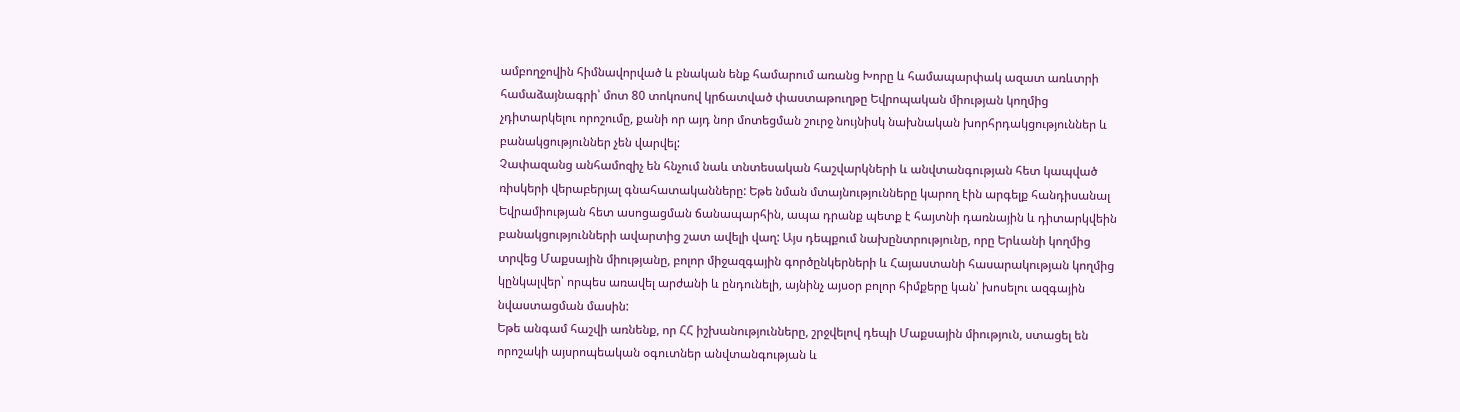ամբողջովին հիմնավորված և բնական ենք համարում առանց Խորը և համապարփակ ազատ առևտրի համաձայնագրի՝ մոտ 80 տոկոսով կրճատված փաստաթուղթը Եվրոպական միության կողմից չդիտարկելու որոշումը, քանի որ այդ նոր մոտեցման շուրջ նույնիսկ նախնական խորհրդակցություններ և բանակցություններ չեն վարվել:
Չափազանց անհամոզիչ են հնչում նաև տնտեսական հաշվարկների և անվտանգության հետ կապված ռիսկերի վերաբերյալ գնահատականները: Եթե նման մտայնությունները կարող էին արգելք հանդիսանալ Եվրամիության հետ ասոցացման ճանապարհին, ապա դրանք պետք է հայտնի դառնային և դիտարկվեին բանակցությունների ավարտից շատ ավելի վաղ: Այս դեպքում նախընտրությունը, որը Երևանի կողմից տրվեց Մաքսային միությանը, բոլոր միջազգային գործընկերների և Հայաստանի հասարակության կողմից կընկալվեր՝ որպես առավել արժանի և ընդունելի, այնինչ այսօր բոլոր հիմքերը կան՝ խոսելու ազգային նվաստացման մասին:
Եթե անգամ հաշվի առնենք, որ ՀՀ իշխանությունները, շրջվելով դեպի Մաքսային միություն, ստացել են որոշակի այսրոպեական օգուտներ անվտանգության և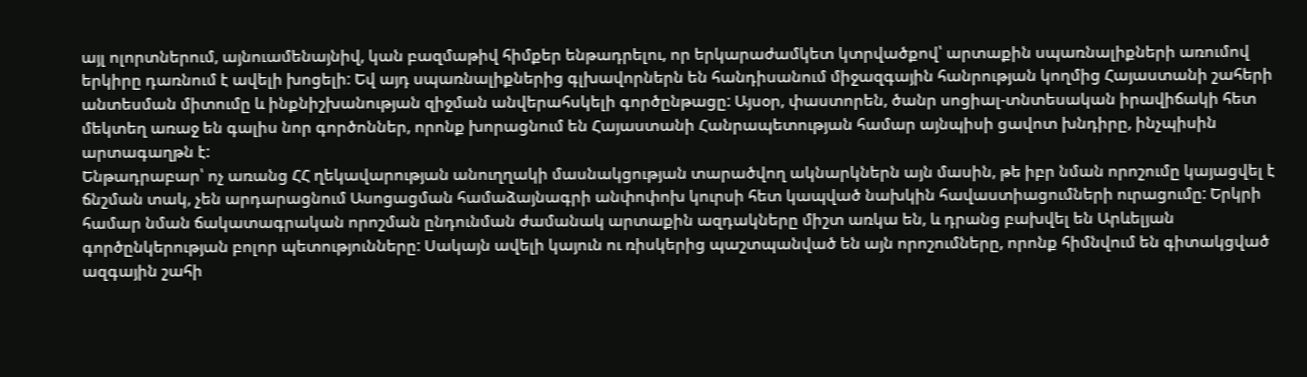այլ ոլորտներում, այնուամենայնիվ, կան բազմաթիվ հիմքեր ենթադրելու, որ երկարաժամկետ կտրվածքով՝ արտաքին սպառնալիքների առումով երկիրը դառնում է ավելի խոցելի: Եվ այդ սպառնալիքներից գլխավորներն են հանդիսանում միջազգային հանրության կողմից Հայաստանի շահերի անտեսման միտումը և ինքնիշխանության զիջման անվերահսկելի գործընթացը: Այսօր, փաստորեն, ծանր սոցիալ-տնտեսական իրավիճակի հետ մեկտեղ առաջ են գալիս նոր գործոններ, որոնք խորացնում են Հայաստանի Հանրապետության համար այնպիսի ցավոտ խնդիրը, ինչպիսին արտագաղթն է:
Ենթադրաբար՝ ոչ առանց ՀՀ ղեկավարության անուղղակի մասնակցության տարածվող ակնարկներն այն մասին, թե իբր նման որոշումը կայացվել է ճնշման տակ, չեն արդարացնում Ասոցացման համաձայնագրի անփոփոխ կուրսի հետ կապված նախկին հավաստիացումների ուրացումը: Երկրի համար նման ճակատագրական որոշման ընդունման ժամանակ արտաքին ազդակները միշտ առկա են, և դրանց բախվել են Արևելյան գործընկերության բոլոր պետությունները: Սակայն ավելի կայուն ու ռիսկերից պաշտպանված են այն որոշումները, որոնք հիմնվում են գիտակցված ազգային շահի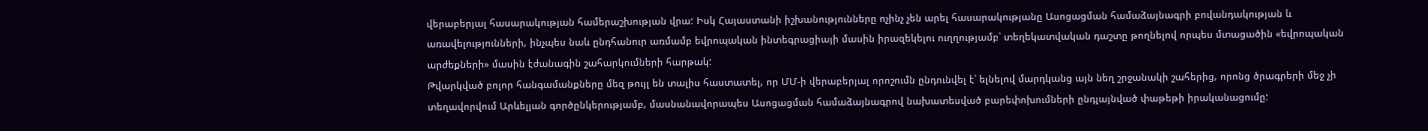վերաբերյալ հասարակության համերաշխության վրա: Իսկ Հայաստանի իշխանությունները ոչինչ չեն արել հասարակությանը Ասոցացման համաձայնագրի բովանդակության և առավելությունների, ինչպես նաև ընդհանուր առմամբ եվրոպական ինտեգրացիայի մասին իրազեկելու ուղղությամբ՝ տեղեկատվական դաշտը թողնելով որպես մտացածին «եվրոպական արժեքների» մասին էժանագին շահարկումների հարթակ:
Թվարկված բոլոր հանգամանքները մեզ թույլ են տալիս հաստատել, որ ՄՄ-ի վերաբերյալ որոշումն ընդունվել է՝ ելնելով մարդկանց այն նեղ շրջանակի շահերից, որոնց ծրագրերի մեջ չի տեղավորվում Արևելյան գործընկերությամբ, մասնանավորապես Ասոցացման համաձայնագրով նախատեսված բարեփոխումների ընդլայնված փաթեթի իրականացումը: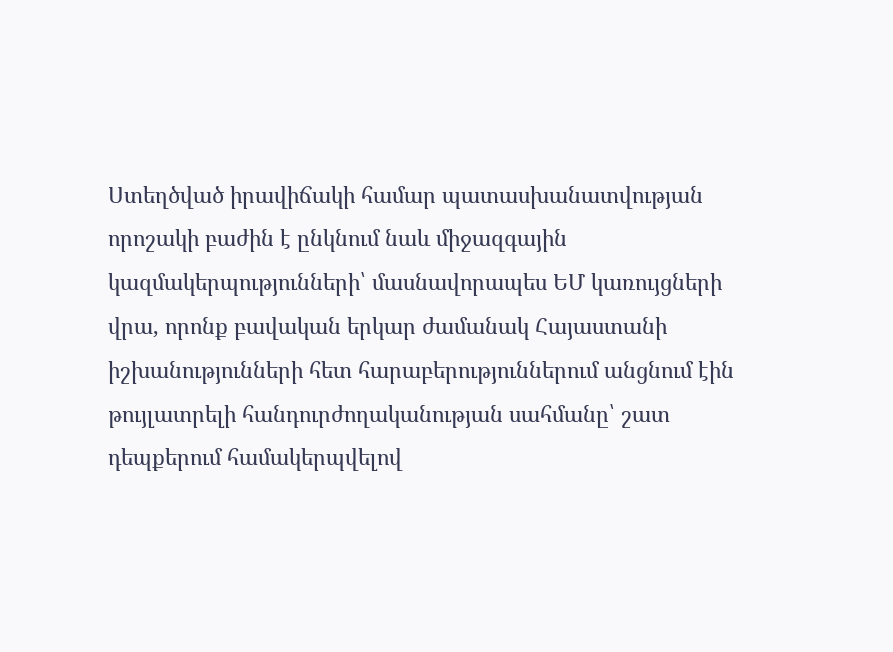Ստեղծված իրավիճակի համար պատասխանատվության որոշակի բաժին է ընկնում նաև միջազգային կազմակերպությունների՝ մասնավորապես ԵՄ կառույցների վրա, որոնք բավական երկար ժամանակ Հայաստանի իշխանությունների հետ հարաբերություններում անցնում էին թույլատրելի հանդուրժողականության սահմանը՝ շատ դեպքերում համակերպվելով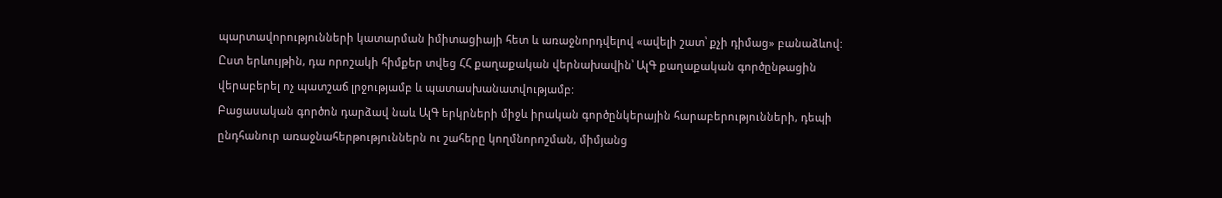պարտավորությունների կատարման իմիտացիայի հետ և առաջնորդվելով «ավելի շատ՝ քչի դիմաց» բանաձևով: Ըստ երևույթին, դա որոշակի հիմքեր տվեց ՀՀ քաղաքական վերնախավին՝ ԱլԳ քաղաքական գործընթացին վերաբերել ոչ պատշաճ լրջությամբ և պատասխանատվությամբ:
Բացասական գործոն դարձավ նաև ԱլԳ երկրների միջև իրական գործընկերային հարաբերությունների, դեպի ընդհանուր առաջնահերթություններն ու շահերը կողմնորոշման, միմյանց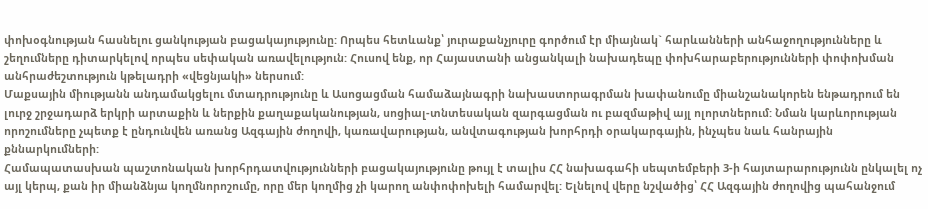փոխօգնության հասնելու ցանկության բացակայությունը: Որպես հետևանք՝ յուրաքանչյուրը գործում էր միայնակ` հարևանների անհաջողությունները և շեղումները դիտարկելով որպես սեփական առավելություն: Հուսով ենք, որ Հայաստանի անցանկալի նախադեպը փոխհարաբերությունների փոփոխման անհրաժեշտություն կթելադրի «վեցնյակի» ներսում:
Մաքսային միությանն անդամակցելու մտադրությունը և Ասոցացման համաձայնագրի նախաստորագրման խափանումը միանշանակորեն ենթադրում են լուրջ շրջադարձ երկրի արտաքին և ներքին քաղաքականության, սոցիալ-տնտեսական զարգացման ու բազմաթիվ այլ ոլորտներում: Նման կարևորության որոշումները չպետք է ընդունվեն առանց Ազգային ժողովի, կառավարության, անվտագության խորհրդի օրակարգային, ինչպես նաև հանրային քննարկումների:
Համապատասխան պաշտոնական խորհրդատվությունների բացակայությունը թույլ է տալիս ՀՀ նախագահի սեպտեմբերի 3-ի հայտարարությունն ընկալել ոչ այլ կերպ, քան իր միանձնյա կողմնորոշումը, որը մեր կողմից չի կարող անփոփոխելի համարվել: Ելնելով վերը նշվածից՝ ՀՀ Ազգային ժողովից պահանջում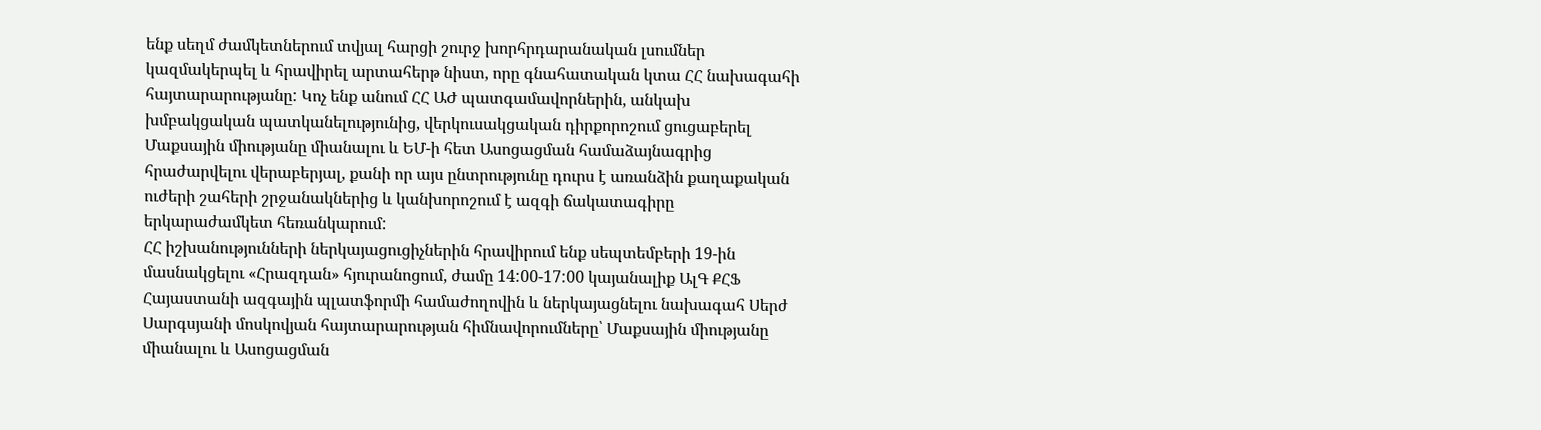ենք սեղմ ժամկետներում տվյալ հարցի շուրջ խորհրդարանական լսումներ կազմակերպել և հրավիրել արտահերթ նիստ, որը գնահատական կտա ՀՀ նախագահի հայտարարությանը: Կոչ ենք անում ՀՀ ԱԺ պատգամավորներին, անկախ խմբակցական պատկանելությունից, վերկուսակցական դիրքորոշում ցուցաբերել Մաքսային միությանը միանալու և ԵՄ-ի հետ Ասոցացման համաձայնագրից հրաժարվելու վերաբերյալ, քանի որ այս ընտրությունը դուրս է առանձին քաղաքական ուժերի շահերի շրջանակներից և կանխորոշում է ազգի ճակատագիրը երկարաժամկետ հեռանկարում:
ՀՀ իշխանությունների ներկայացուցիչներին հրավիրում ենք սեպտեմբերի 19-ին մասնակցելու «Հրազդան» հյուրանոցում, ժամը 14:00-17:00 կայանալիք ԱլԳ ՔՀՖ Հայաստանի ազգային պլատֆորմի համաժողովին և ներկայացնելու նախագահ Սերժ Սարգսյանի մոսկովյան հայտարարության հիմնավորումները՝ Մաքսային միությանը միանալու և Ասոցացման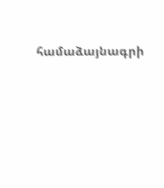համաձայնագրի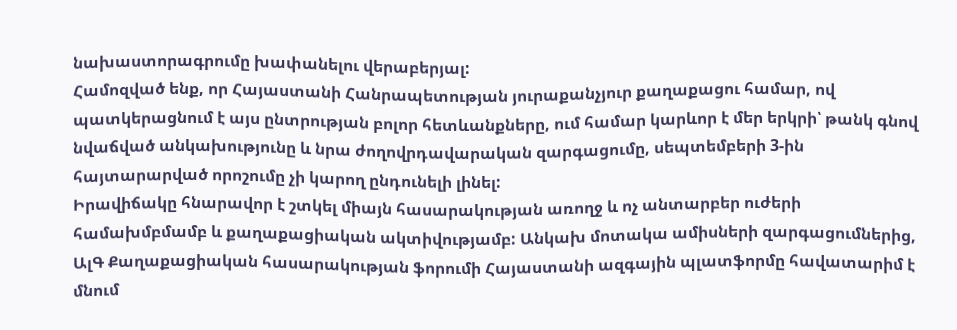նախաստորագրումը խափանելու վերաբերյալ:
Համոզված ենք, որ Հայաստանի Հանրապետության յուրաքանչյուր քաղաքացու համար, ով պատկերացնում է այս ընտրության բոլոր հետևանքները, ում համար կարևոր է մեր երկրի՝ թանկ գնով նվաճված անկախությունը և նրա ժողովրդավարական զարգացումը, սեպտեմբերի 3-ին հայտարարված որոշումը չի կարող ընդունելի լինել:
Իրավիճակը հնարավոր է շտկել միայն հասարակության առողջ և ոչ անտարբեր ուժերի համախմբմամբ և քաղաքացիական ակտիվությամբ: Անկախ մոտակա ամիսների զարգացումներից, ԱլԳ Քաղաքացիական հասարակության ֆորումի Հայաստանի ազգային պլատֆորմը հավատարիմ է մնում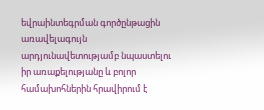եվրաինտեգրման գործընթացին առավելագույն արդյունավետությամբ նպաստելու իր առաքելությանը և բոլոր համախոհներին հրավիրում է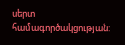սերտ համագործակցության: